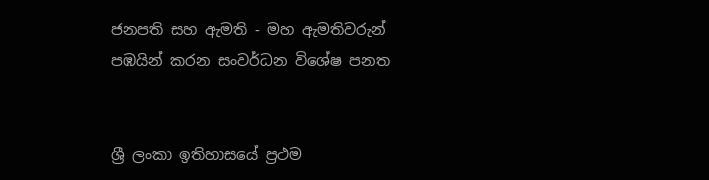ජනපති සහ ඇමති - මහ ඇමතිවරුන් පඹයින් කරන සංවර්ධන විශේෂ පනත


ශ්‍රී ලංකා ඉතිහාසයේ ප්‍රථම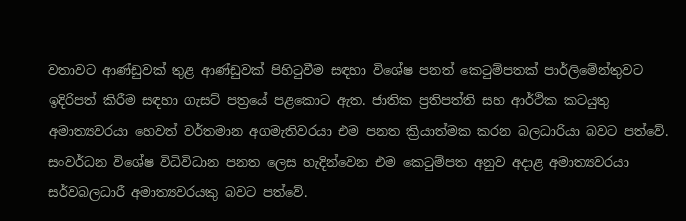වතාවට ආණ්ඩුවක් තුළ ආණ්ඩුවක් පිහිටුවීම සඳහා විශේෂ පනත් කෙටුම්පතක් පාර්ලිමේන්තුවට ඉදිරිපත් කිරීම සඳහා ගැසට් පත්‍රයේ පළකොට ඇත. ජාතික ප්‍රතිපත්ති සහ ආර්ථික කටයුතු අමාත්‍යවරයා හෙවත් වර්තමාන අගමැතිවරයා එම පනත ක්‍රියාත්මක කරන බලධාරියා බවට පත්වේ. සංවර්ධන විශේෂ විධිවිධාන පනත ලෙස හැදින්වෙන එම කෙටුම්පත අනුව අදාළ අමාත්‍යවරයා සර්වබලධාරී අමාත්‍යවරයකු බවට පත්වේ.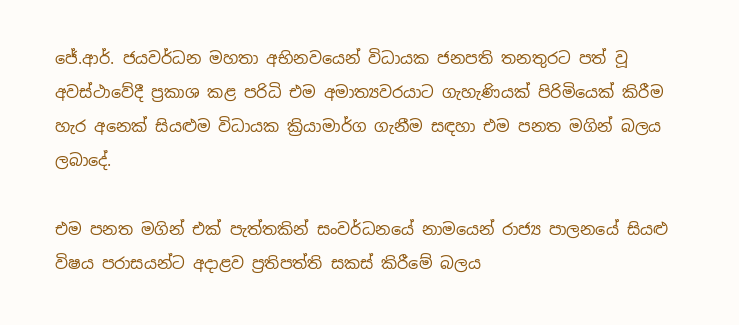ජේ.ආර්. ජයවර්ධන මහතා අභිනවයෙන් විධායක ජනපති තනතුරට පත් වූ අවස්ථාවේදී ප්‍රකාශ කළ පරිධි එම අමාත්‍යවරයාට ගැහැණියක් පිරිමියෙක් කිරීම හැර අනෙක් සියළුම විධායක ක්‍රියාමාර්ග ගැනීම සඳහා එම පනත මගින් බලය ලබාදේ.

එම පනත මගින් එක් පැත්තකින් සංවර්ධනයේ නාමයෙන් රාජ්‍ය පාලනයේ සියළු විෂය පරාසයන්ට අදාළව ප්‍රතිපත්ති සකස් කිරීමේ බලය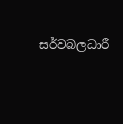සර්වබලධාරී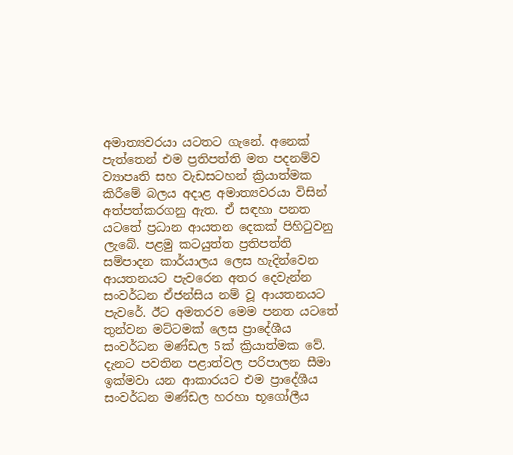අමාත්‍යවරයා යටතට ගැනේ. අනෙක් පැත්තෙන් එම ප්‍රතිපත්ති මත පදනම්ව ව්‍යාපෘති සහ වැඩසටහන් ක්‍රියාත්මක කිරීමේ බලය අදාළ අමාත්‍යවරයා විසින් අත්පත්කරගනු ඇත. ඒ සඳහා පනත යටතේ ප්‍රධාන ආයතන දෙකක් පිහිටුවනු ලැබේ. පළමු කටයුත්ත ප්‍රතිපත්ති සම්පාදන කාර්යාලය ලෙස හැදින්වෙන ආයතනයට පැවරෙන අතර දෙවැන්න සංවර්ධන ඒජන්සිය නම් වූ ආයතනයට පැවරේ. ඊට අමතරව මෙම පනත යටතේ තුන්වන මට්ටමක් ලෙස ප්‍රාදේශීය සංවර්ධන මණ්ඩල 5ක් ක්‍රියාත්මක වේ. දැනට පවතින පළාත්වල පරිපාලන සීමා ඉක්මවා යන ආකාරයට එම ප්‍රාදේශීය සංවර්ධන මණ්ඩල හරහා භූගෝලීය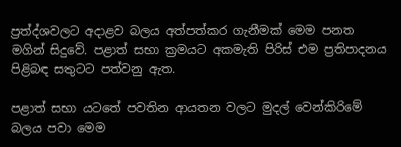ප්‍රත්‍ද්ශවලට අදාළව බලය අත්පත්කර ගැනීමක් මෙම පනත මගින් සිදුවේ. පළාත් සභා ක්‍රමයට අකමැති පිරිස් එම ප්‍රතිපාදනය පිළිබඳ සතුටට පත්වනු ඇත.

පළාත් සභා යටතේ පවතින ආයතන වලට මුදල් වෙන්කිරිමේ බලය පවා මෙම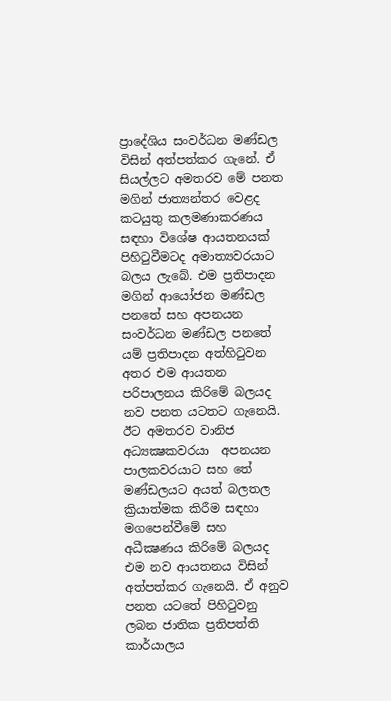ප්‍රාදේශිය සංවර්ධන මණ්ඩල විසින් අත්පත්කර ගැනේ. ඒ සියල්ලට අමතරව මේ පනත මගින් ජාත්‍යන්තර වෙළද කටයුතු කලමණාකරණය සඳහා විශේෂ ආයතනයක් පිහිටුවීමටද අමාත්‍යවරයාට බලය ලැබේ. එම ප්‍රතිපාදන මගින් ආයෝජන මණ්ඩල පනතේ සහ අපනයන සංවර්ධන මණ්ඩල පනතේ යම් ප්‍රතිපාදන අත්හිටුවන අතර එම ආයතන පරිපාලනය කිරිමේ බලයද නව පනත යටතට ගැනෙයි. ඊට අමතරව වානිජ අධ්‍යක්‍ෂකවරයා  අපනයන පාලකවරයාට සහ තේ මණ්ඩලයට අයත් බලතල ක්‍රියාත්මක කිරීම සඳහා මගපෙන්වීමේ සහ අධීක්‍ෂණය කිරිමේ බලයද එම නව ආයතනය විසින් අත්පත්කර ගැනෙයි. ඒ අනුව පනත යටතේ පිහිටුවනු ලබන ජාතික ප්‍රතිපත්ති කාර්යාලය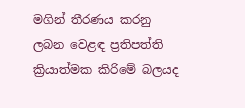මගින් තීරණය කරනු ලබන වෙළඳ ප්‍රතිපත්ති ක්‍රියාත්මක කිරිමේ බලයද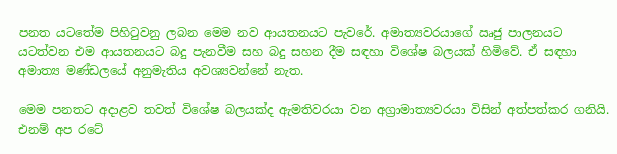පනත යටතේම පිහිටුවනු ලබන මෙම නව ආයතනයට පැවරේ. අමාත්‍යවරයාගේ ඍජු පාලනයට යටත්වන එම ආයතනයට බදු පැනවීම සහ බදු සහන දීම සඳහා විශේෂ බලයක් හිමිවේ. ඒ සඳහා අමාත්‍ය මණ්ඩලයේ අනුමැතිය අවශ්‍යවන්නේ නැත.

මෙම පනතට අදාළව තවත් විශේෂ බලයක්ද ඇමතිවරයා වන අග්‍රාමාත්‍යවරයා විසින් අත්පත්කර ගනියි. එනම් අප රටේ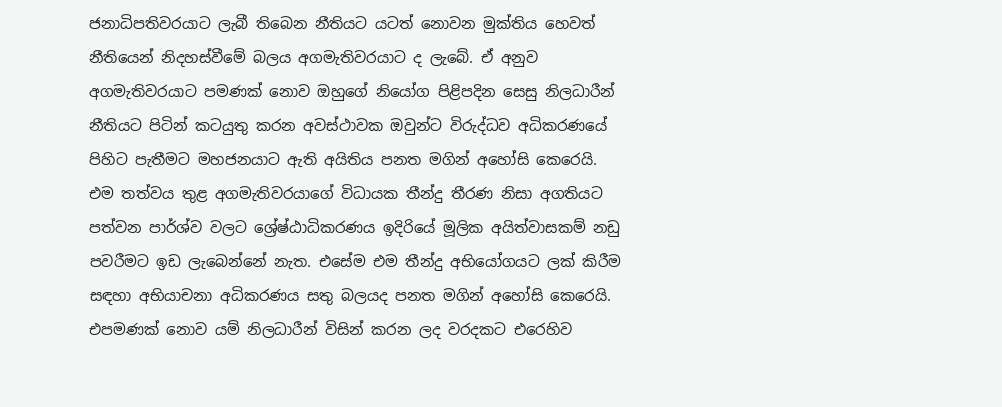ජනාධිපතිවරයාට ලැබී තිබෙන නීතියට යටත් නොවන මුක්තිය හෙවත් නීතියෙන් නිදහස්වීමේ බලය අගමැතිවරයාට ද ලැබේ. ඒ අනුව අගමැතිවරයාට පමණක් නොව ඔහුගේ නියෝග පිළිපදින සෙසු නිලධාරීන් නීතියට පිටින් කටයුතු කරන අවස්ථාවක ඔවුන්ට විරුද්ධව අධිකරණයේ පිහිට පැතීමට මහජනයාට ඇති අයිතිය පනත මගින් අහෝසි කෙරෙයි. එම තත්වය තුළ අගමැතිවරයාගේ විධායක තීන්දු තීරණ නිසා අගතියට පත්වන පාර්ශ්ව වලට ශ්‍රේෂ්ඨාධිකරණය ඉදිරියේ මූලික අයිත්වාසකම් නඩු පවරීමට ඉඩ ලැබෙන්නේ නැත. එසේම එම තීන්දු අභියෝගයට ලක් කිරීම සඳහා අභියාචනා අධිකරණය සතු බලයද පනත මගින් අහෝසි කෙරෙයි. එපමණක් නොව යම් නිලධාරීන් විසින් කරන ලද වරදකට එරෙහිව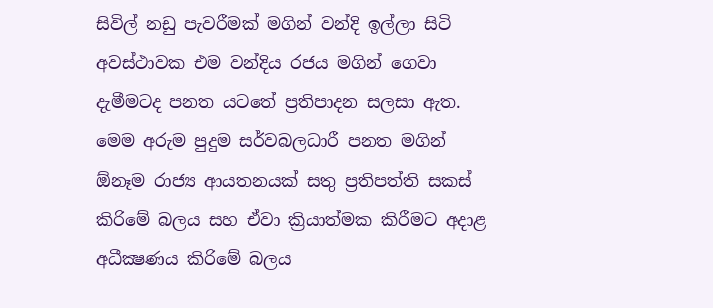සිවිල් නඩු පැවරීමක් මගින් වන්දි ඉල්ලා සිටි අවස්ථාවක එම වන්දිය රජය මගින් ගෙවා දැමීමටද පනත යටතේ ප්‍රතිපාදන සලසා ඇත.
මෙම අරුම පුදුම සර්වබලධාරී පනත මගින්  ඕනෑම රාජ්‍ය ආයතනයක් සතු ප්‍රතිපත්ති සකස් කිරිමේ බලය සහ ඒවා ක්‍රියාත්මක කිරීමට අදාළ අධීක්‍ෂණය කිරිමේ බලය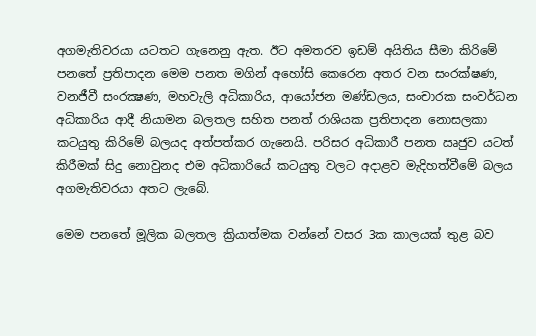අගමැතිවරයා යටතට ගැනෙනු ඇත. ඊට අමතරව ඉඩම් අයිතිය සීමා කිරිමේ පනතේ ප්‍රතිපාදන මෙම පනත මගින් අහෝසි කෙරෙන අතර වන සංරක්ෂණ, වනජීවී සංරක්‍ෂණ, මහවැලි අධිකාරිය, ආයෝජන මණ්ඩලය, සංචාරක සංවර්ධන අධිකාරිය ආදී නියාමන බලතල සහිත පනත් රාශියක ප්‍රතිපාදන නොසලකා කටයුතු කිරිමේ බලයද අත්පත්කර ගැනෙයි. පරිසර අධිකාරී පනත ඍජුව යටත් කිරීමක් සිදු නොවුනද එම අධිකාරියේ කටයුතු වලට අදාළව මැදිහත්වීමේ බලය අගමැතිවරයා අතට ලැබේ.

මෙම පනතේ මූලික බලතල ක්‍රියාත්මක වන්නේ වසර 3ක කාලයක් තුළ බව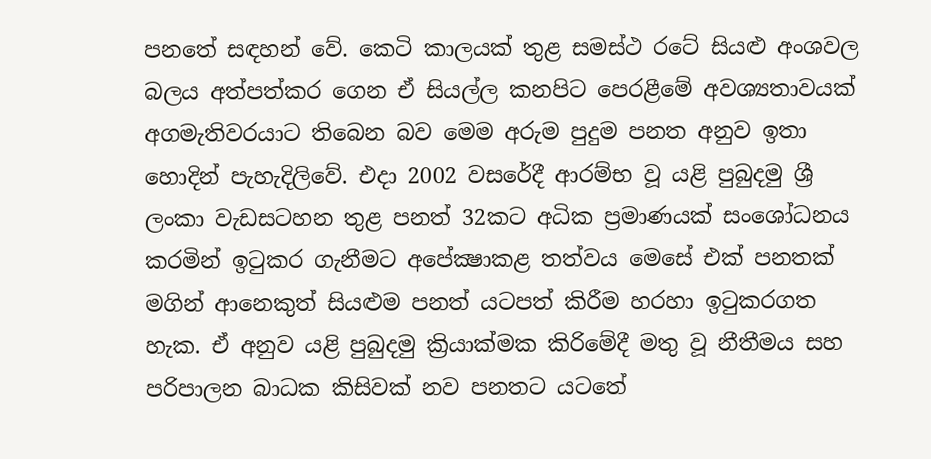පනතේ සඳහන් වේ. කෙටි කාලයක් තුළ සමස්ථ රටේ සියළු අංශවල බලය අත්පත්කර ගෙන ඒ සියල්ල කනපිට පෙරළීමේ අවශ්‍යතාවයක් අගමැතිවරයාට තිබෙන බව මෙම අරුම පුදුම පනත අනුව ඉතා හොදින් පැහැදිලිවේ. එදා 2002 වසරේදී ආරම්භ වූ යළි පුබුදමු ශ්‍රී ලංකා වැඩසටහන තුළ පනත් 32කට අධික ප්‍රමාණයක් සංශෝධනය කරමින් ඉටුකර ගැනීමට අපේක්‍ෂාකළ තත්වය මෙසේ එක් පනතක් මගින් ආනෙකුත් සියළුම පනත් යටපත් කිරීම හරහා ඉටුකරගත හැක. ඒ අනුව යළි පුබුදමු ක්‍රියාක්මක කිරිමේදී මතු වූ නීතීමය සහ පරිපාලන බාධක කිසිවක් නව පනතට යටතේ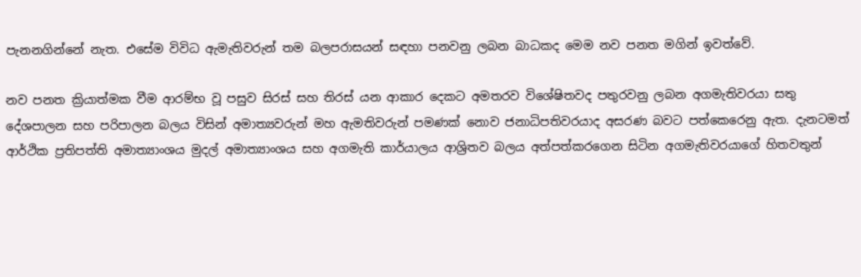පැනනගින්නේ නැත. එසේම විවිධ ඇමැතිවරුන් තම බලපරාසයන් සඳහා පනවනු ලබන බාධකද මෙම නව පනත මගින් ඉවත්වේ.

නව පනත ක්‍රියාත්මක වීම ආරම්භ වූ පසුව සිරස් සහ තිරස් යන ආකාර දෙකට අමතරව විශේෂිතවද පතුරවනු ලබන අගමැතිවරයා සතු දේශපාලන සහ පරිපාලන බලය විසින් අමාත්‍යවරුන් මහ ඇමතිවරුන් පමණක් නොව ජනාධිපතිවරයාද අසරණ බවට පත්කෙරෙනු ඇත. දැනටමත් ආර්ථික ප්‍රතිපත්ති අමාත්‍යාංශය මුදල් අමාත්‍යාංශය සහ අගමැති කාර්යාලය ආශ්‍රිතව බලය අත්පත්කරගෙන සිටින අගමැතිවරයාගේ හිතවතුන්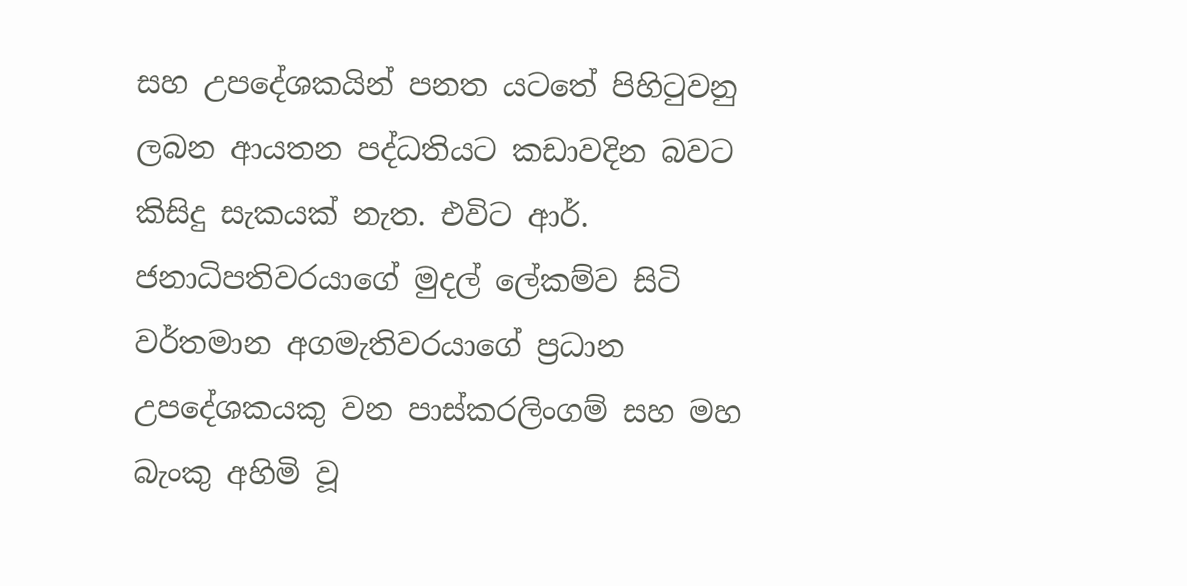සහ උපදේශකයින් පනත යටතේ පිහිටුවනු ලබන ආයතන පද්ධතියට කඩාවදින බවට කිසිදු සැකයක් නැත. එවිට ආර්. ජනාධිපතිවරයාගේ මුදල් ලේකම්ව සිටි වර්තමාන අගමැතිවරයාගේ ප්‍රධාන උපදේශකයකු වන පාස්කරලිංගම් සහ මහ බැංකු අහිමි වූ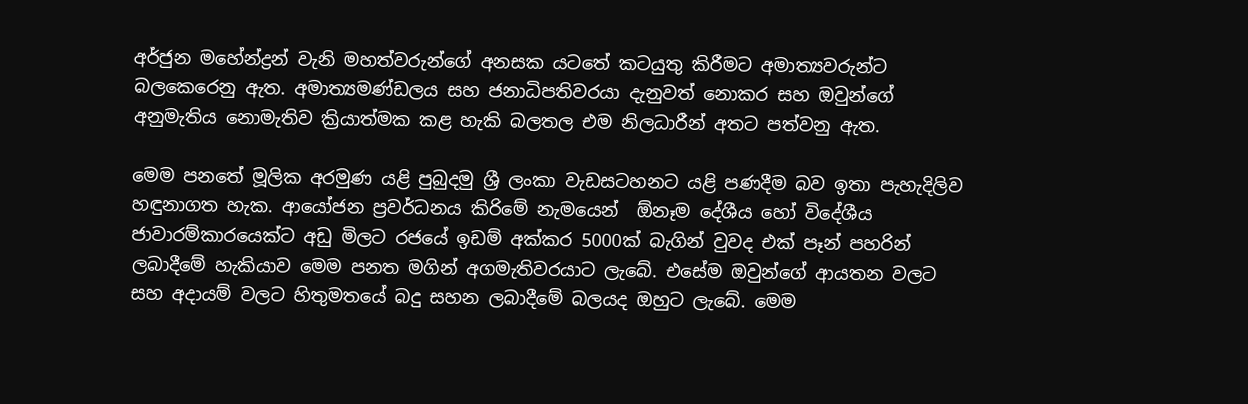අර්ජුන මහේන්ද්‍රන් වැනි මහත්වරුන්ගේ අනසක යටතේ කටයුතු කිරීමට අමාත්‍යවරුන්ට බලකෙරෙනු ඇත. අමාත්‍යමණ්ඩලය සහ ජනාධිපතිවරයා දැනුවත් නොකර සහ ඔවුන්ගේ අනුමැතිය නොමැතිව ක්‍රියාත්මක කළ හැකි බලතල එම නිලධාරීන් අතට පත්වනු ඇත.

මෙම පනතේ මූලික අරමුණ යළි පුබුදමු ශ්‍රී ලංකා වැඩසටහනට යළි පණදීම බව ඉතා පැහැදිලිව හඳුනාගත හැක. ආයෝජන ප්‍රවර්ධනය කිරිමේ නැමයෙන්  ඕනෑම දේශීය හෝ විදේශීය ජාවාරම්කාරයෙක්ට අඩු මිලට රජයේ ඉඩම් අක්කර 5000ක් බැගින් වුවද එක් පෑන් පහරින් ලබාදීමේ හැකියාව මෙම පනත මගින් අගමැතිවරයාට ලැබේ. එසේම ඔවුන්ගේ ආයතන වලට සහ අදායම් වලට හිතුමතයේ බදු සහන ලබාදීමේ බලයද ඔහුට ලැබේ. මෙම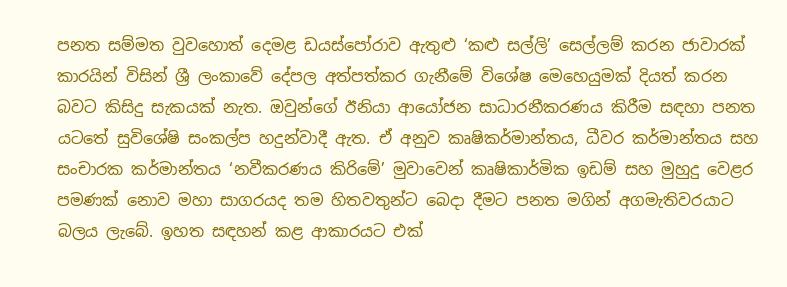පනත සම්මත වුවහොත් දෙමළ ඩයස්පෝරාව ඇතුළු ‘කළු සල්ලි’ සෙල්ලම් කරන ජාවාරක් කාරයින් විසින් ශ්‍රී ලංකාවේ දේපල අත්පත්කර ගැනීමේ විශේෂ මෙහෙයුමක් දියත් කරන බවට කිසිදු සැකයක් නැත. ඔවුන්ගේ ඊනියා ආයෝජන සාධාරනීකරණය කිරීම සඳහා පනත යටතේ සුවිශේෂි සංකල්ප හදුන්වාදී ඇත. ඒ අනුව කෘෂිකර්මාන්තය, ධීවර කර්මාන්තය සහ සංචාරක කර්මාන්තය ‘නවීකරණය කිරිමේ’ මුවාවෙන් කෘෂිකාර්මික ඉඩම් සහ මුහුදු වෙළර පමණක් නොව මහා සාගරයද තම හිතවතුන්ට බෙදා දීමට පනත මගින් අගමැතිවරයාට බලය ලැබේ. ඉහත සඳහන් කළ ආකාරයට එක්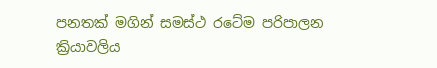පනතක් මගින් සමස්ථ රටේම පරිපාලන ක්‍රියාවලිය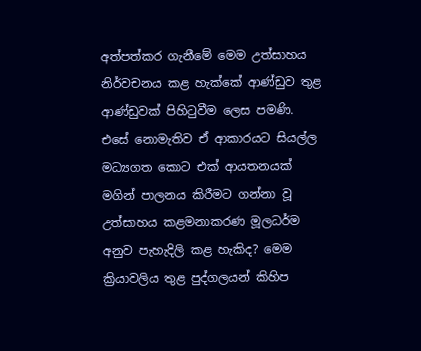අත්පත්කර ගැනීමේ මෙම උත්සාහය නිර්වචනය කළ හැක්කේ ආණ්ඩුව තුළ ආණ්ඩුවක් පිහිටුවීම ලෙස පමණි. එසේ නොමැතිව ඒ ආකාරයට සියල්ල මධ්‍යගත කොට එක් ආයතනයක් මගින් පාලනය කිරීමට ගන්නා වූ උත්සාහය කළමනාකරණ මූලධර්ම අනුව පැහැදිලි කළ හැකිද? මෙම ක්‍රියාවලිය තුළ පුද්ගලයන් කිහිප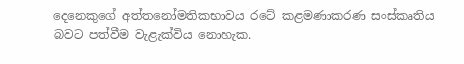දෙනෙකුගේ අත්තනෝමතිකභාවය රටේ කළමණාකරණ සංස්කෘතිය බවට පත්වීම වැළැක්විය නොහැක.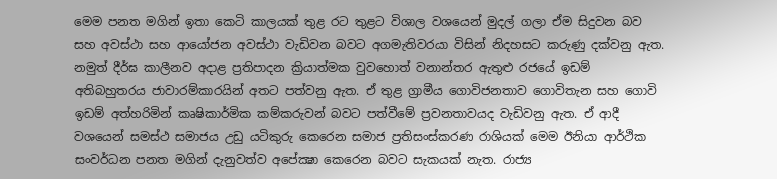මෙම පනත මගින් ඉතා කෙටි කාලයක් තුළ රට තුළට විශාල වශයෙන් මුදල් ගලා ඒම සිදුවන බව සහ අවස්ථා සහ ආයෝජන අවස්ථා වැඩිවන බවට අගමැතිවරයා විසින් නිදහසට කරුණු දක්වනු ඇත. නමුත් දීර්ඝ කාලීනව අදාළ ප්‍රතිපාදන ක්‍රියාත්මක වුවහොත් වනාන්තර ඇතුළු රජයේ ඉඩම් අතිබහුතරය ජාවාරම්කාරයින් අතට පත්වනු ඇත. ඒ තුළ ග්‍රාමීය ගොවිජනතාව ගොවිතැන සහ ගොවි ඉඩම් අත්හරිමින් කෘෂිකාර්මික කම්කරුවන් බවට පත්වීමේ ප්‍රවනතාවයද වැඩිවනු ඇත. ඒ ආදී වශයෙන් සමස්ථ සමාජය උඩු යටිකුරු කෙරෙන සමාජ ප්‍රතිසංස්කරණ රාශියක් මෙම ඊනියා ආර්ථික සංවර්ධන පනත මගින් දැනුවත්ව අපේක්‍ෂා කෙරෙන බවට සැකයක් නැත. රාජ්‍ය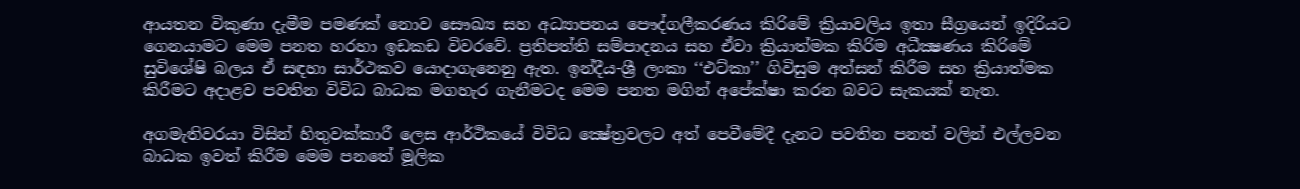ආයතන විකුණා දැමීම පමණක් නොව සෞඛ්‍ය සහ අධ්‍යාපනය පෞද්ගලීකරණය කිරිමේ ක්‍රියාවලිය ඉතා සීග්‍රයෙන් ඉදිරියට ගෙනයාමට මෙම පනත හරහා ඉඩකඩ විවරවේ. ප්‍රතිපත්ති සම්පාදනය සහ ඒවා ක්‍රියාත්මක කිරිම අධීක්‍ෂණය කිරිමේ සුවිශේෂි බලය ඒ සඳහා සාර්ථකව යොදාගැනෙනු ඇත. ඉන්දීය-ශ්‍රී ලංකා ‘‘එට්කා’’ ගිවිසුම අත්සන් කිරීම සහ ක්‍රියාත්මක කිරීමට අදාළව පවතින විවිධ බාධක මගහැර ගැනීමටද මෙම පනත මගින් අපේක්ෂා කරන බවට සැකයක් නැත.

අගමැතිවරයා විසින් හිතුවක්කාරී ලෙස ආර්ථිකයේ විවිධ ක්‍ෂේත්‍රවලට අත් පෙවීමේදී දැනට පවතින පනත් වලින් එල්ලවන බාධක ඉවත් කිරීම මෙම පනතේ මූලික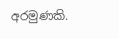අරමුණකි.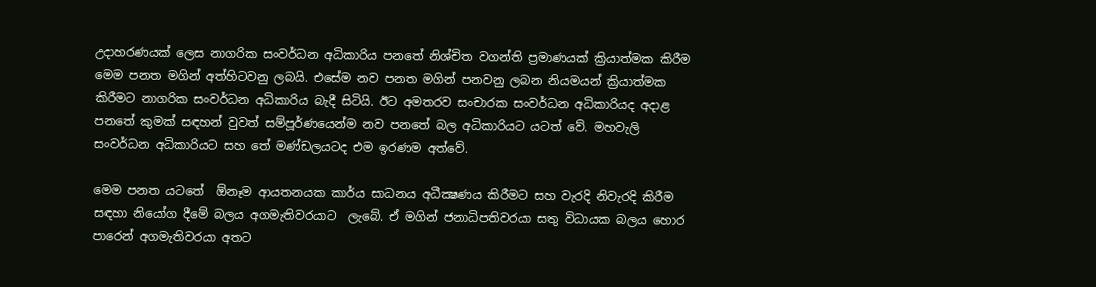උදාහරණයක් ලෙස නාගරික සංවර්ධන අධිකාරිය පනතේ නිශ්චිත වගන්ති ප්‍රමාණයක් ක්‍රියාත්මක කිරීම මෙම පනත මගින් අත්හිටවනු ලබයි. එසේම නව පනත මගින් පනවනු ලබන නියමයන් ක්‍රියාත්මක කිරීමට නාගරික සංවර්ධන අධිකාරිය බැදී සිටියි. ඊට අමතරව සංචාරක සංවර්ධන අධිකාරියද අදාළ පනතේ කුමක් සඳහන් වුවත් සම්පූර්ණයෙන්ම නව පනතේ බල අධිකාරියට යටත් වේ. මහවැලි සංවර්ධන අධිකාරියට සහ තේ මණ්ඩලයටද එම ඉරණම අත්වේ.

මෙම පනත යටතේ  ඕනෑම ආයතනයක කාර්ය සාධනය අධීක්‍ෂණය කිරීමට සහ වැරදි නිවැරදි කිරීම සඳහා නියෝග දීමේ බලය අගමැතිවරයාට  ලැබේ. ඒ මගින් ජනාධිපතිවරයා සතු විධායක බලය හොර පාරෙන් අගමැතිවරයා අතට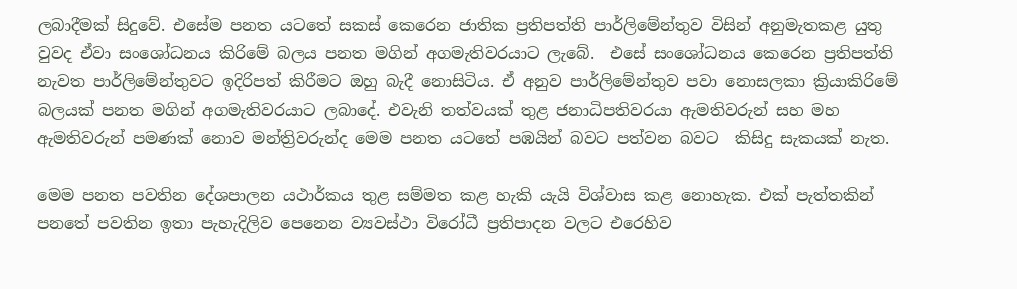ලබාදීමක් සිදුවේ. එසේම පනත යටතේ සකස් කෙරෙන ජාතික ප්‍රතිපත්ති පාර්ලිමේන්තුව විසින් අනුමැතකළ යුතු වුවද ඒවා සංශෝධනය කිරිමේ බලය පනත මගින් අගමැතිවරයාට ලැබේ.  එසේ සංශෝධනය කෙරෙන ප්‍රතිපත්ති නැවත පාර්ලිමේන්තුවට ඉදිරිපත් කිරීමට ඔහු බැදී නොසිටිය. ඒ අනුව පාර්ලිමේන්තුව පවා නොසලකා ක්‍රියාකිරිමේ බලයක් පනත මගින් අගමැතිවරයාට ලබාදේ. එවැනි තත්වයක් තුළ ජනාධිපතිවරයා ඇමතිවරුන් සහ මහ ඇමතිවරුන් පමණක් නොව මන්ත්‍රිවරුන්ද මෙම පනත යටතේ පඹයින් බවට පත්වන බවට  කිසිදු සැකයක් නැත.

මෙම පනත පවතින දේශපාලන යථාර්කය තුළ සම්මත කළ හැකි යැයි විශ්වාස කළ නොහැක. එක් පැත්තකින් පනතේ පවතින ඉතා පැහැදිලිව පෙනෙන ව්‍යවස්ථා විරෝධී ප්‍රතිපාදන වලට එරෙහිව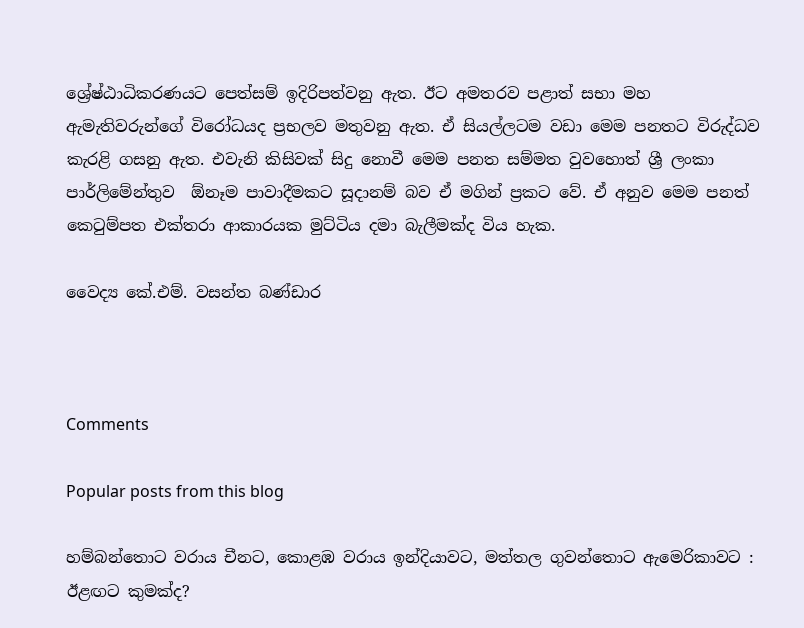ශ්‍රේෂ්ඨාධිකරණයට පෙත්සම් ඉදිරිපත්වනු ඇත. ඊට අමතරව පළාත් සභා මහ ඇමැතිවරුන්ගේ විරෝධයද ප්‍රභලව මතුවනු ඇත. ඒ සියල්ලටම වඩා මෙම පනතට විරුද්ධව කැරළි ගසනු ඇත. එවැනි කිසිවක් සිදු නොවී මෙම පනත සම්මත වුවහොත් ශ්‍රී ලංකා පාර්ලිමේන්තුව  ඕනෑම පාවාදීමකට සූදානම් බව ඒ මගින් ප්‍රකට වේ. ඒ අනුව මෙම පනත් කෙටුම්පත එක්තරා ආකාරයක මුට්ටිය දමා බැලීමක්ද විය හැක.

වෛද්‍ය කේ.එම්. වසන්ත බණ්ඩාර



Comments

Popular posts from this blog

හම්බන්තොට වරාය චීනට, කොළඹ වරාය ඉන්දියාවට, මත්තල ගුවන්තොට ඇමෙරිකාවට : ඊළඟට කුමක්ද?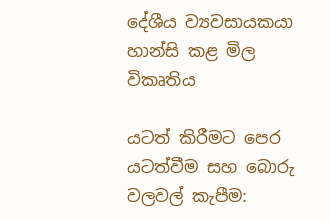දේශීය ව්‍යවසායකයා හාන්සි කළ මිල විකෘතිය

යටත් කිරීමට පෙර යටත්වීම සහ බොරු වලවල් කැපීම: